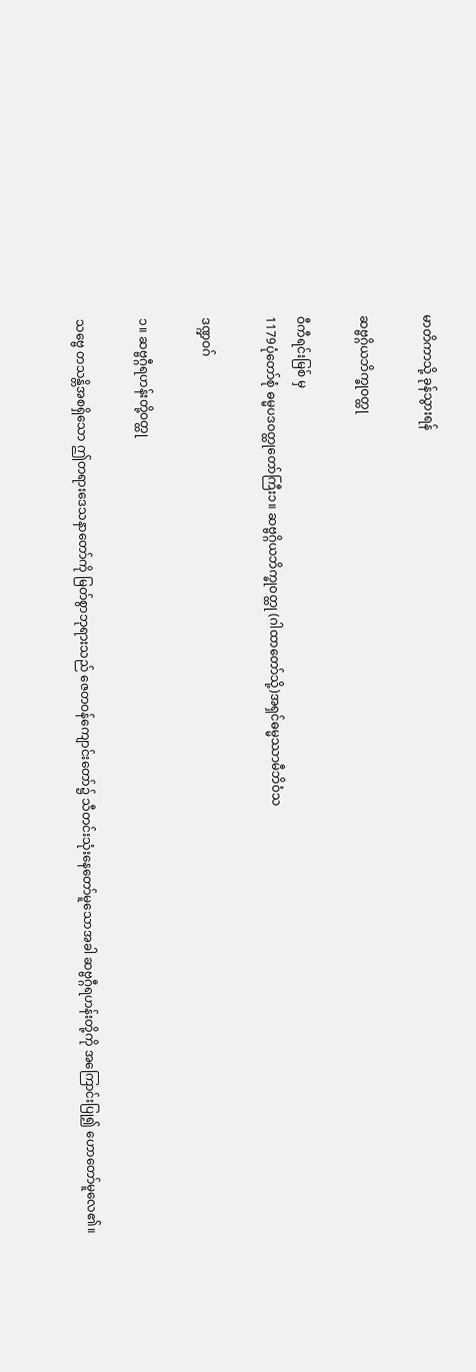မာတိကာသို့ ခုန်သွားရန်

ဆဗ္ဗဂ္ဂိယဘိက္ခုဝတ္ထု

ဝီကီရင်းမြစ် မှ
1179ပုံတော်စုံ ဓမ္မပဒဝတ္ထုတော်ကြီး၁။ ဆဗ္ဗဂ္ဂိယဘိက္ခုဝတ္ထု (ဂါထာတော်သို့)အရှင်ဓမ္မဿာမီဘိဝံသ

ဒဏ္ဍဝဂ်

၁။ ဆဗ္ဗဂ္ဂီရဟန်းတို့ဝတ္ထု

သဗ္ဗေ တသန္တိအစရှိသော ဤတရားဒေသနာတော်ကို မြတ်စွာဘုရားသည် ဇေတဝန်ကျောင်းတော်၌ သီတင်းသုံးနေတော်မူသောအခါ ဆဗ္ဗဂ္ဂီရဟန်းတို့ကို အကြောင်းပြု၍ ဟောတော်မူလေ၏။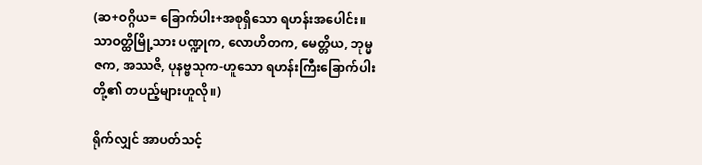(ဆ+ဝဂ္ဂိယ= ခြောက်ပါး+အစုရှိသော ရဟန်းအပေါင်း။ သာဝတ္ထိမြို့သား ပဏ္ဍုက, လောဟိတက, မေတ္တိယ, ဘုမ္မဇက, အဿဇိ, ပုနဗ္ဗသုက-ဟူသော ရဟန်းကြီးခြောက်ပါးတို့၏ တပည့်များဟူလို။)

ရိုက်လျှင် အာပတ်သင့်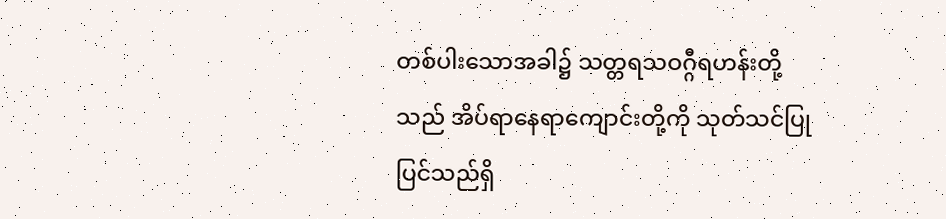တစ်ပါးသောအခါ၌ သတ္တရသဝဂ္ဂီရဟန်းတို့သည် အိပ်ရာနေရာကျောင်းတို့ကို သုတ်သင်ပြုပြင်သည်ရှိ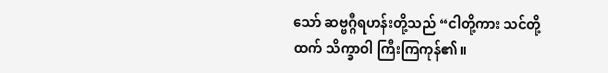သော် ဆဗ္ဗဂ္ဂီရဟန်းတို့သည် “ငါတို့ကား သင်တို့ထက် သိက္ခာဝါ ကြီးကြကုန်၏။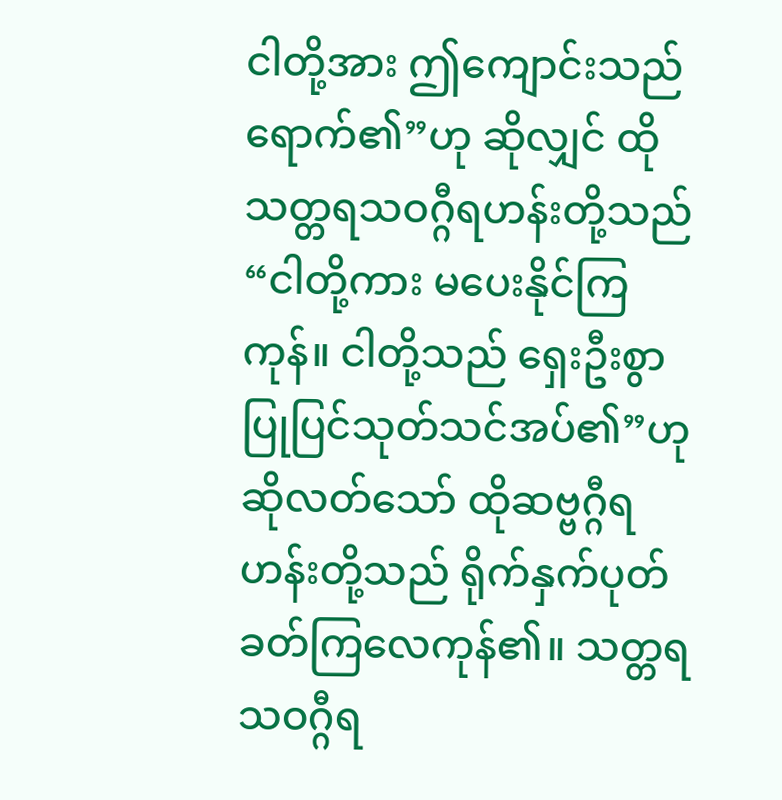ငါတို့အား ဤကျောင်းသည် ရောက်၏”ဟု ဆိုလျှင် ထိုသတ္တရသဝဂ္ဂီရဟန်းတို့သည် “ငါတို့ကား မပေးနိုင်ကြကုန်။ ငါတို့သည် ရှေးဦးစွာ ပြုပြင်သုတ်သင်အပ်၏”ဟု ဆိုလတ်သော် ထိုဆဗ္ဗဂ္ဂီရဟန်းတို့သည် ရိုက်နှက်ပုတ်ခတ်ကြလေကုန်၏။ သတ္တရသဝဂ္ဂီရ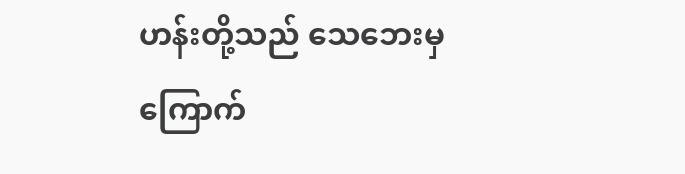ဟန်းတို့သည် သေဘေးမှ ကြောက်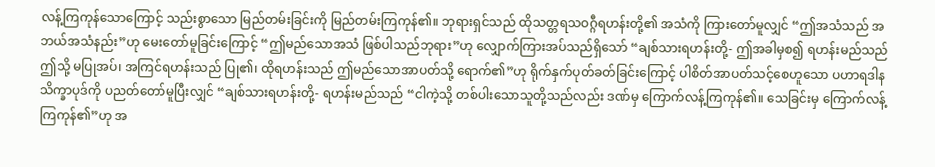လန့်ကြကုန်သောကြောင့် သည်းစွာသော မြည်တမ်းခြင်းကို မြည်တမ်းကြကုန်၏။ ဘုရားရှင်သည် ထိုသတ္တရသဝဂ္ဂီရဟန်းတို့၏ အသံကို ကြားတော်မူလျှင် “ဤအသံသည် အဘယ်အသံနည်း”ဟု မေးတော်မူခြင်းကြောင့် “ဤမည်သောအသံ ဖြစ်ပါသည်ဘုရား”ဟု လျှောက်ကြားအပ်သည်ရှိသော် “ချစ်သားရဟန်းတို့- ဤအခါမှစ၍ ရဟန်းမည်သည် ဤသို့ မပြုအပ်၊ အကြင်ရဟန်းသည် ပြု၏၊ ထိုရဟန်းသည် ဤမည်သောအာပတ်သို့ ရောက်၏”ဟု ရိုက်နှက်ပုတ်ခတ်ခြင်းကြောင့် ပါစိတ်အာပတ်သင့်စေဟူသော ပဟာရဒါနသိက္ခာပုဒ်ကို ပညတ်တော်မူပြီးလျှင် “ချစ်သားရဟန်းတို့- ရဟန်းမည်သည် “ငါကဲ့သို့ တစ်ပါးသောသူတို့သည်လည်း ဒဏ်မှ ကြောက်လန့်ကြကုန်၏။ သေခြင်းမှ ကြောက်လန့်ကြကုန်၏”ဟု အ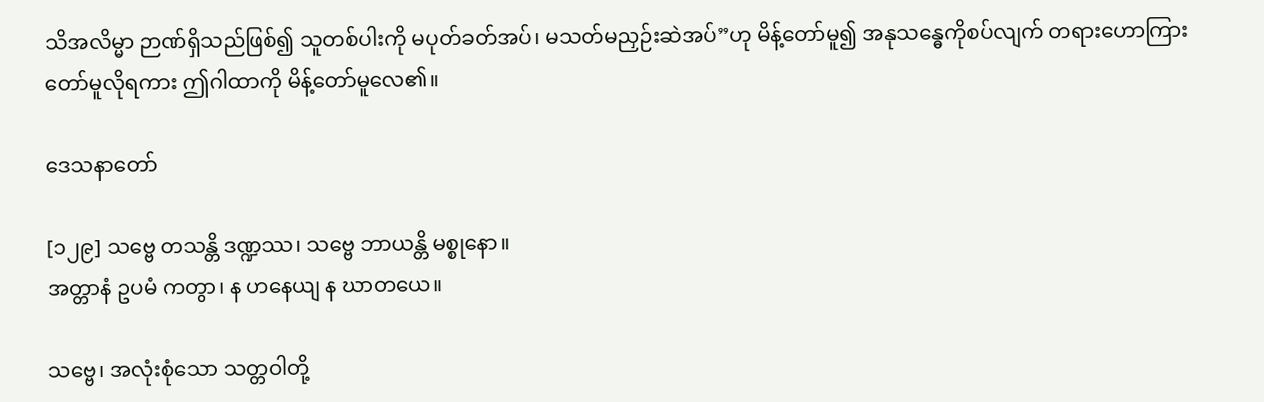သိအလိမ္မာ ဉာဏ်ရှိသည်ဖြစ်၍ သူတစ်ပါးကို မပုတ်ခတ်အပ်၊ မသတ်မညှဉ်းဆဲအပ်”ဟု မိန့်တော်မူ၍ အနုသန္ဓေကိုစပ်လျက် တရားဟောကြားတော်မူလိုရကား ဤဂါထာကို မိန့်တော်မူလေ၏။

ဒေသနာတော်

[၁၂၉] သဗ္ဗေ တသန္တိ ဒဏ္ဍဿ၊ သဗ္ဗေ ဘာယန္တိ မစ္စုနော။
အတ္တာနံ ဥပမံ ကတွာ၊ န ဟနေယျ န ဃာတယေ။

သဗ္ဗေ၊ အလုံးစုံသော သတ္တဝါတို့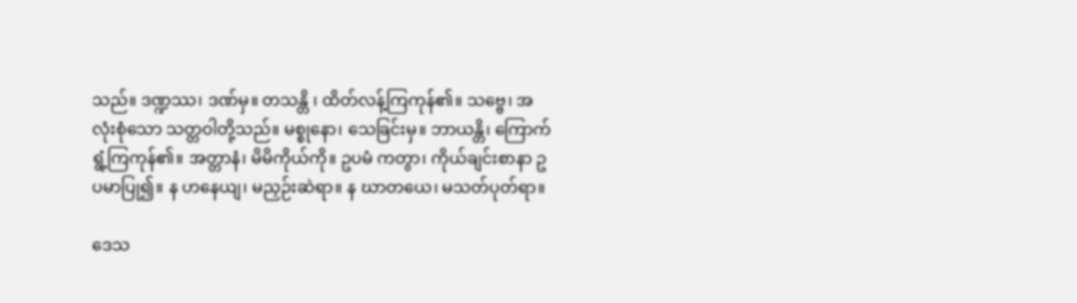သည်။ ဒဏ္ဍဿ၊ ဒဏ်မှ။ တသန္တိ ၊ ထိတ်လန့်ကြကုန်၏။ သဗ္ဗေ၊ အလုံးစုံသော သတ္တဝါတို့သည်။ မစ္စုနော၊ သေခြင်းမှ။ ဘာယန္တိ၊ ကြောက်ရွံ့ကြကုန်၏။ အတ္တာနံ၊ မိမိကိုယ်ကို။ ဥပမံ ကတွာ၊ ကိုယ်ချင်းစာနာ ဥပမာပြု၍။ န ဟနေယျ၊ မညှဉ်းဆဲရာ။ န ဃာတယေ၊ မသတ်ပုတ်ရာ။

ဒေသ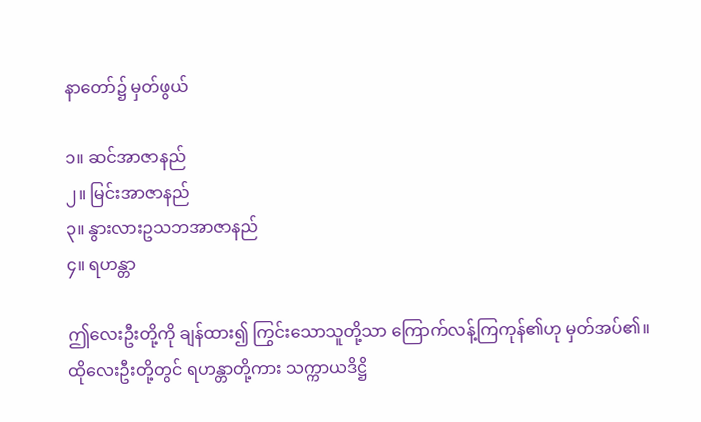နာတော်၌ မှတ်ဖွယ်

၁။ ဆင်အာဇာနည်
၂။ မြင်းအာဇာနည်
၃။ နွားလားဥသဘအာဇာနည်
၄။ ရဟန္တာ

ဤလေးဦးတို့ကို ချန်ထား၍ ကြွင်းသောသူတို့သာ ကြောက်လန့်ကြကုန်၏ဟု မှတ်အပ်၏။ ထိုလေးဦးတို့တွင် ရဟန္တာတို့ကား သက္ကာယဒိဋ္ဌိ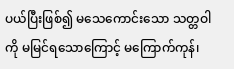ပယ်ပြီးဖြစ်၍ မသေကောင်းသော သတ္တဝါကို မမြင်ရသောကြောင့် မကြောက်ကုန်၊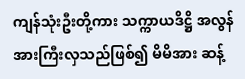ကျန်သုံးဦးတို့ကား သက္ကာယဒိဋ္ဌိ အလွန်အားကြီးလှသည်ဖြစ်၍ မိမိအား ဆန့်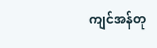ကျင်အန်တု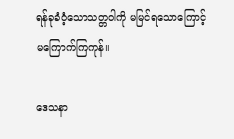ရန်ခုခံဝံ့သောသတ္တဝါကို မမြင်ရသောကြောင့် မကြောက်ကြကုန်။

ဒေသနာ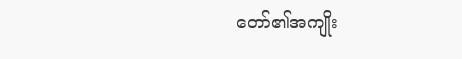တော်၏အကျိုး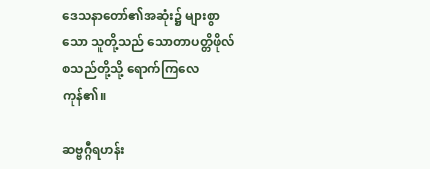ဒေသနာတော်၏အဆုံး၌ များစွာသော သူတို့သည် သောတာပတ္တိဖိုလ် စသည်တို့သို့ ရောက်ကြလေကုန်၏။

ဆဗ္ဗဂ္ဂီရဟန်း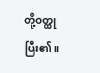တို့ဝတ္ထု ပြီး၏။